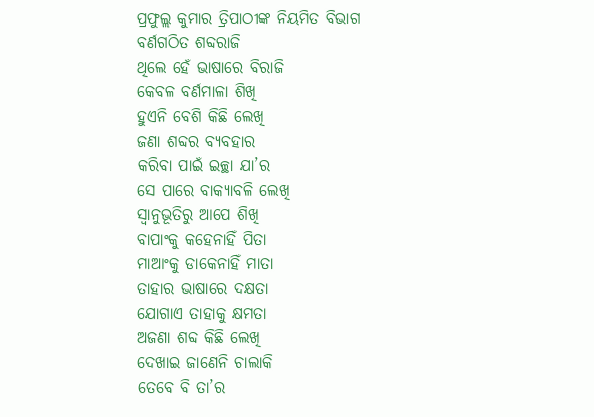ପ୍ରଫୁଲ୍ଲ କୁମାର ତ୍ରିପାଠୀଙ୍କ ନିୟମିତ ବିଭାଗ
ବର୍ଣଗଠିତ ଶବ୍ଦରାଜି
ଥିଲେ ହେଁ ଭାଷାରେ ବିରାଜି
କେବଳ ବର୍ଣମାଳା ଶିଖି
ହୁଏନି ବେଶି କିଛି ଲେଖି
ଜଣା ଶବ୍ଦର ବ୍ୟବହାର
କରିବା ପାଇଁ ଇଚ୍ଛା ଯା’ର
ସେ ପାରେ ବାକ୍ୟାବଳି ଲେଖି
ସ୍ବାନୁଭୂତିରୁ ଆପେ ଶିଖି
ବାପାଂକୁ କହେନାହିଁ ପିତା
ମାଆଂକୁ ଡାକେନାହିଁ ମାତା
ତାହାର ଭାଷାରେ ଦକ୍ଷତା
ଯୋଗାଏ ତାହାକୁ କ୍ଷମତା
ଅଜଣା ଶବ୍ଦ କିଛି ଲେଖି
ଦେଖାଇ ଜାଣେନି ଚାଲାକି
ତେବେ ବି ତା’ର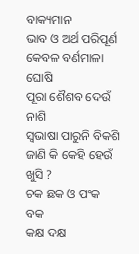ବାକ୍ୟମାନ
ଭାବ ଓ ଅର୍ଥ ପରିପୂର୍ଣ
କେବଳ ବର୍ଣମାଳା ଘୋଷି
ପୂରା ଶୈଶବ ଦେଉଁ ନାଶି
ସ୍ବଭାଷା ପାରୁନି ବିକଶି
ଜାଣି କି କେହି ହେଉଁ ଖୁସି ?
ଚକ ଛକ ଓ ପଂକ ବକ
କକ୍ଷ ଦକ୍ଷ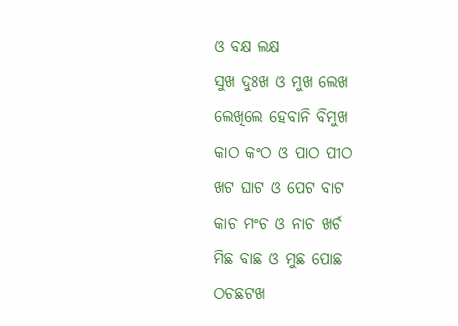ଓ ବକ୍ଷ ଲକ୍ଷ
ସୁଖ ଦୁଃଖ ଓ ମୁଖ ଲେଖ
ଲେଖିଲେ ହେବାନି ବିମୁଖ
କାଠ କଂଠ ଓ ପାଠ ପୀଠ
ଖଟ ଘାଟ ଓ ପେଟ ବାଟ
କାଚ ମଂଚ ଓ ନାଚ ଖର୍ଚ
ମିଛ ବାଛ ଓ ମୁଛ ପୋଛ
ଠଚଛଟଖ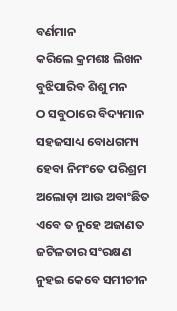ବର୍ଣମାନ
କରିଲେ କ୍ରମଶଃ ଲିଖନ
ବୁଝିପାରିବ ଶିଶୁ ମନ
ଠ ସବୁଠାରେ ବିଦ୍ୟମାନ
ସହଜସାଧ୍ୟ ବୋଧଗମ୍ୟ
ହେବା ନିମଂତେ ପରିଶ୍ରମ
ଅଲୋଡ଼ା ଆଉ ଅବାଂଛିତ
ଏବେ ତ ନୁହେ ଅଜାଣତ
ଜଟିଳତାର ସଂରକ୍ଷଣ
ନୁହଇ କେବେ ସମୀଚୀନ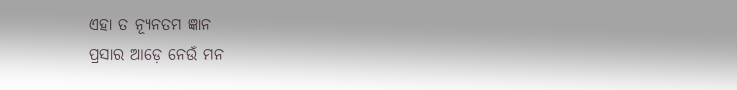ଏହା ତ ନ୍ୟୂନତମ ଜ୍ଞାନ
ପ୍ରସାର ଆଡ଼େ ନେଉଁ ମନ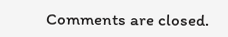Comments are closed.